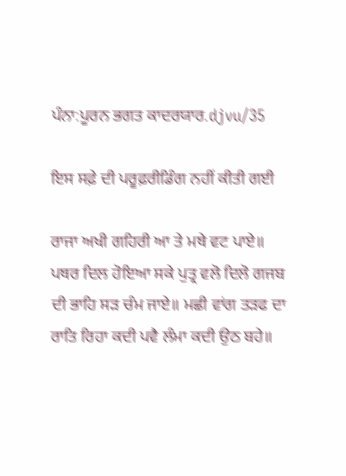ਪੰਨਾ:ਪੂਰਨ ਭਗਤ ਕਾਦਰਯਾਰ.djvu/35

ਇਸ ਸਫ਼ੇ ਦੀ ਪਰੂਫ਼ਰੀਡਿੰਗ ਨਹੀਂ ਕੀਤੀ ਗਈ

ਰਾਜਾ ਅਖੀ ਗਹਿਰੀ ਆ ਤੇ ਮਥੇ ਵਟ ਪਾਏ॥ ਪਥਰ ਦਿਲ ਹੋਇਆ ਸਕੇ ਪੁਤ੍ਰ ਵਲੋ ਦਿਲੋ ਗਜਬ ਦੀ ਭਾਹਿ ਸੜ ਚੰਮ ਜਾਏ॥ ਮਛੀ ਵਾਂਗ ਤੜਫ ਦਾ ਰਾਤਿ ਰਿਹਾ ਕਦੀ ਪਵੈ ਲੰਮਾ ਕਦੀ ਉਠ ਬਹੇ॥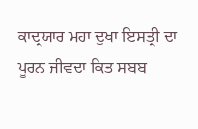ਕਾਦ੍ਰਯਾਰ ਮਹਾ ਦੁਖਾ ਇਸਤ੍ਰੀ ਦਾ ਪੂਰਨ ਜੀਵਦਾ ਕਿਤ ਸਬਬ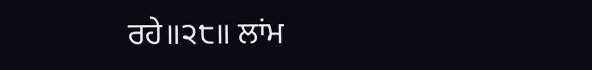ਰਹੇ॥੨੮॥ ਲਾਂਮ